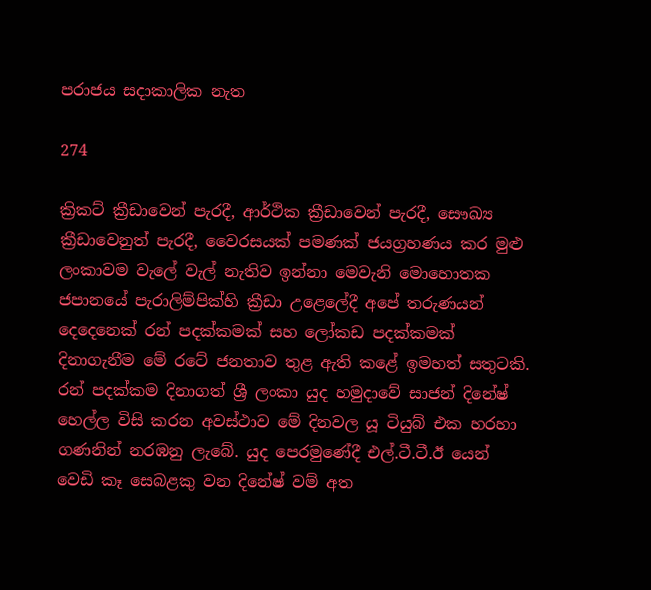පරාජය සදාකාලික නැත

274

ක්‍රිකට් ක්‍රීඩාවෙන් පැරදී, ආර්ථික ක්‍රීඩාවෙන් පැරදී, සෞඛ්‍ය ක්‍රීඩාවෙනුත් පැරදී, වෛරසයක් පමණක් ජයග්‍රහණය කර මුළු ලංකාවම වැලේ වැල් නැතිව ඉන්නා මෙවැනි මොහොතක ජපානයේ පැරාලිම්පික්හි ක්‍රීඩා උළෙලේදී අපේ තරුණයන් දෙදෙනෙක් රන් පදක්කමක් සහ ලෝකඩ පදක්කමක් දිනාගැනීම මේ රටේ ජනතාව තුළ ඇති කළේ ඉමහත් සතුටකි. රන් පදක්කම දිනාගත් ශ්‍රී ලංකා යුද හමුදාවේ සාජන් දිනේෂ් හෙල්ල විසි කරන අවස්ථාව මේ දිනවල යූ ටියුබ් එක හරහා ගණනින් නරඹනු ලැබේ. යුද පෙරමුණේදී එල්.ටී.ටී.ඊ යෙන් වෙඩි කෑ සෙබළකු වන දිනේෂ් වම් අත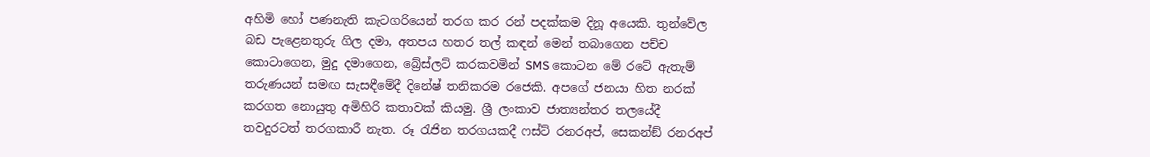අහිමි හෝ පණනැති කැටගරියෙන් තරග කර රන් පදක්කම දිනූ අයෙකි. තුන්වේල බඩ පැළෙනතුරු ගිල දමා, අතපය හතර තල් කඳන් මෙන් තබාගෙන පච්ච කොටාගෙන, මුදු දමාගෙන, බ්‍රේස්ලට් කරකවමින් SMS කොටන මේ රටේ ඇතැම් තරුණයන් සමඟ සැසඳීමේදී දිනේෂ් තනිකරම රජෙකි. අපගේ ජනයා හිත නරක් කරගත නොයුතු අමිහිරි කතාවක් කියමු. ශ්‍රී ලංකාව ජාත්‍යන්තර තලයේදී තවදුරටත් තරගකාරී නැත. රූ රැජින තරගයකදී ෆස්ට් රනරඅප්, සෙකන්ඞ් රනරඅප්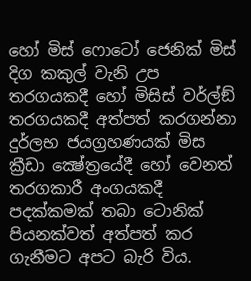හෝ මිස් ෆොටෝ ජෙනික් මිස් දිග කකුල් වැනි උප තරගයකදී හෝ මිසිස් වර්ල්ඞ් තරගයකදී අත්පත් කරගන්නා දුර්ලභ ජයග්‍රහණයක් මිස ක්‍රීඩා ක්‍ෂේත්‍රයේදී හෝ වෙනත් තරගකාරී අංගයකදී පදක්කමක් තබා ටොනික් පියනක්වත් අත්පත් කර ගැනීමට අපට බැරි විය.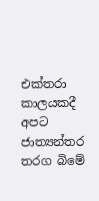එක්තරා කාලයකදී අපට ජාත්‍යන්තර තරග බිමේ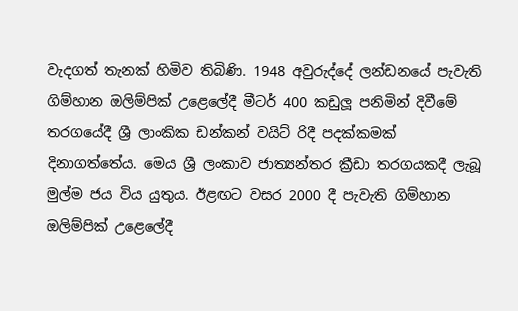වැදගත් තැනක් හිමිව තිබිණි. 1948 අවුරුද්දේ ලන්ඩනයේ පැවැති ගිම්හාන ඔලිම්පික් උළෙලේදී මීටර් 400 කඩුලූ පනිමින් දිවීමේ තරගයේදී ශ්‍රී ලාංකික ඩන්කන් වයිට් රිදී පදක්කමක් දිනාගත්තේය. මෙය ශ්‍රී ලංකාව ජාත්‍යන්තර ක්‍රීඩා තරගයකදී ලැබූ මුල්ම ජය විය යුතුය. ඊළඟට වසර 2000 දී පැවැති ගිම්හාන ඔලිම්පික් උළෙලේදී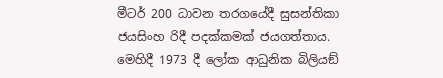මීටර් 200 ධාවන තරගයේදී සුසන්තිකා ජයසිංහ රිදී පදක්කමක් ජයගත්තාය. මෙහිදී 1973 දී ලෝක ආධුනික බිලියඞ්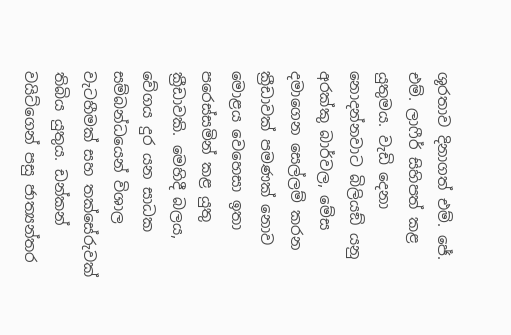ශූරතාව දිනාගත් එම්. ජේ. එම්. ලාෆීර් සිහිපත් කළ යුතුමය. වැඩි දෙනා නොදන්නවාට බිලියඞ් යනු අරක්කු බාර්වල, මේස දමාගෙන සෙල්ලම් කරන ක්‍රීඩාවක් පමණක් නොව මොළය වෙහෙසා ඉතා පරෙස්සමින් කළ යුතු ක්‍රීඩාවකි. මෙහිදී බලය, වේගය දුර යන සාධක සම්බන්ධයෙන් විශාල වැටහීමක් සහ තක්සේරුවක් තිබිය යුතුය. ඩන්කන් වයිට්ගෙන් පසු ජාත්‍යන්තර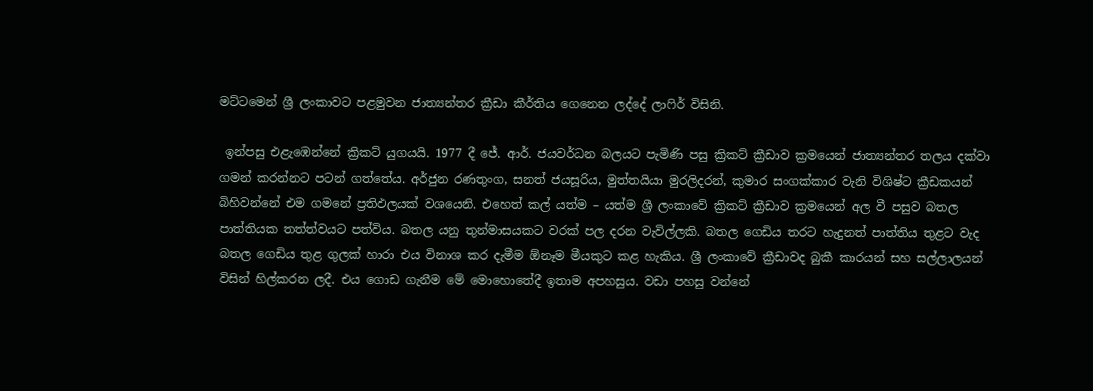මට්ටමෙන් ශ්‍රී ලංකාවට පළමුවන ජාත්‍යන්තර ක්‍රීඩා කීර්තිය ගෙනෙන ලද්දේ ලාෆිර් විසිනි.

 ඉන්පසු එළැඹෙන්නේ ක්‍රිකට් යුගයයි. 1977 දී ජේ. ආර්. ජයවර්ධන බලයට පැමිණි පසු ක්‍රිකට් ක්‍රීඩාව ක්‍රමයෙන් ජාත්‍යන්තර තලය දක්වා ගමන් කරන්නට පටන් ගත්තේය. අර්ජුන රණතුංග, සනත් ජයසූරිය, මුත්තයියා මුරලිදරන්, කුමාර සංගක්කාර වැනි විශිෂ්ට ක්‍රීඩකයන් බිහිවන්නේ එම ගමනේ ප්‍රතිඵලයක් වශයෙනි. එහෙත් කල් යත්ම – යත්ම ශ්‍රී ලංකාවේ ක්‍රිකට් ක්‍රීඩාව ක්‍රමයෙන් අල වී පසුව බතල පාත්තියක තත්ත්වයට පත්විය. බතල යනු තුන්මාසයකට වරක් පල දරන වැවිල්ලකි. බතල ගෙඩිය තරට හැදුනත් පාත්තිය තුළට වැද බතල ගෙඩිය තුළ ගුලක් හාරා එය විනාශ කර දැමීම ඕනෑම මීයකුට කළ හැකිය. ශ්‍රී ලංකාවේ ක්‍රීඩාවද බුකී කාරයන් සහ සල්ලාලයන් විසින් හිල්කරන ලදී. එය ගොඩ ගැනීම මේ මොහොතේදී ඉතාම අපහසුය. වඩා පහසු වන්නේ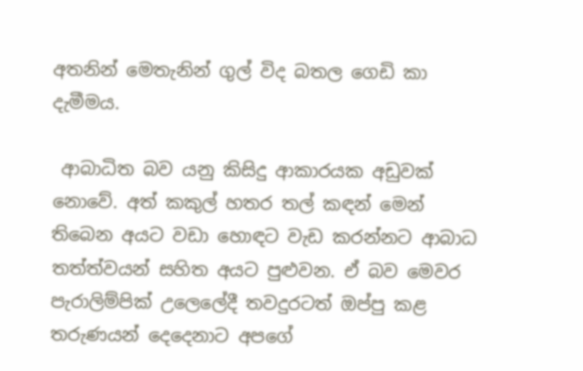අතනින් මෙතැනින් ගුල් විද බතල ගෙඩි කා දැමීමය.

 ආබාධිත බව යනු කිසිදු ආකාරයක අඩුවක් නොවේ. අත් කකුල් හතර තල් කඳන් මෙන් තිබෙන අයට වඩා හොඳට වැඩ කරන්නට ආබාධ තත්ත්වයන් සහිත අයට පුළුවන. ඒ බව මෙවර පැරාලිම්පික් උලෙලේදී තවදුරටත් ඔප්පු කළ තරුණයන් දෙදෙනාට අපගේ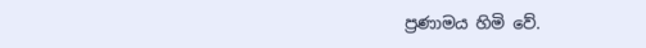ප්‍රණාමය හිමි වේ.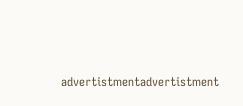advertistmentadvertistment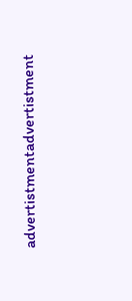advertistmentadvertistment